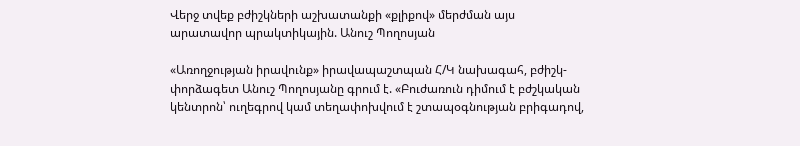Վերջ տվեք բժիշկների աշխատանքի «քլիքով» մերժման այս արատավոր պրակտիկային. Անուշ Պողոսյան

«Առողջության իրավունք» իրավապաշտպան Հ/Կ նախագահ, բժիշկ-փորձագետ Անուշ Պողոսյանը գրում է. «Բուժառուն դիմում է բժշկական կենտրոն՝ ուղեգրով կամ տեղափոխվում է շտապօգնության բրիգադով,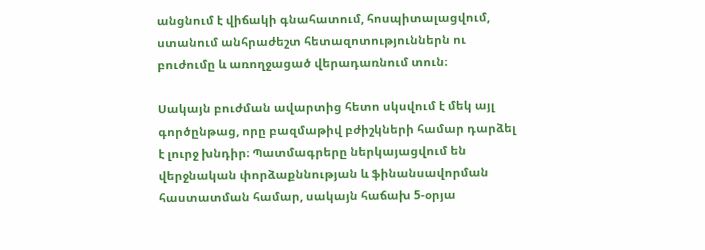անցնում է վիճակի գնահատում, հոսպիտալացվում, ստանում անհրաժեշտ հետազոտություններն ու բուժումը և առողջացած վերադառնում տուն։

Սակայն բուժման ավարտից հետո սկսվում է մեկ այլ գործընթաց, որը բազմաթիվ բժիշկների համար դարձել է լուրջ խնդիր։ Պատմագրերը ներկայացվում են վերջնական փորձաքննության և ֆինանսավորման հաստատման համար, սակայն հաճախ 5-օրյա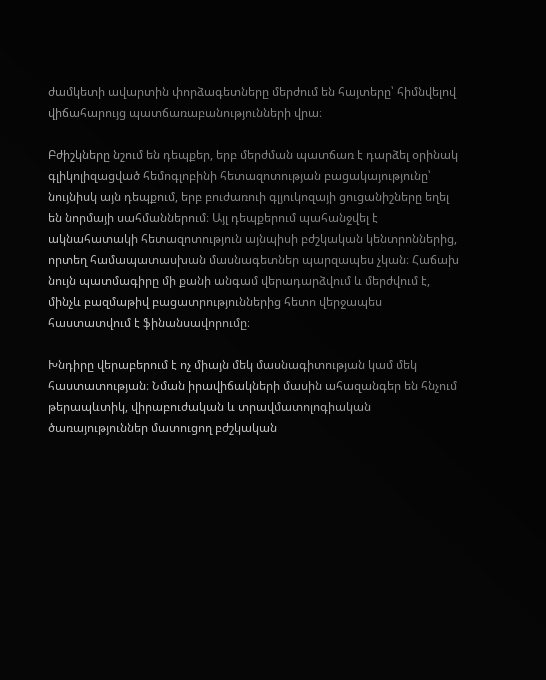ժամկետի ավարտին փորձագետները մերժում են հայտերը՝ հիմնվելով վիճահարույց պատճառաբանությունների վրա։

Բժիշկները նշում են դեպքեր, երբ մերժման պատճառ է դարձել օրինակ գլիկոլիզացված հեմոգլոբինի հետազոտության բացակայությունը՝ նույնիսկ այն դեպքում, երբ բուժառուի գլյուկոզայի ցուցանիշները եղել են նորմայի սահմաններում։ Այլ դեպքերում պահանջվել է ակնահատակի հետազոտություն այնպիսի բժշկական կենտրոններից, որտեղ համապատասխան մասնագետներ պարզապես չկան։ Հաճախ նույն պատմագիրը մի քանի անգամ վերադարձվում և մերժվում է, մինչև բազմաթիվ բացատրություններից հետո վերջապես հաստատվում է ֆինանսավորումը։

Խնդիրը վերաբերում է ոչ միայն մեկ մասնագիտության կամ մեկ հաստատության։ Նման իրավիճակների մասին ահազանգեր են հնչում թերապևտիկ, վիրաբուժական և տրավմատոլոգիական ծառայություններ մատուցող բժշկական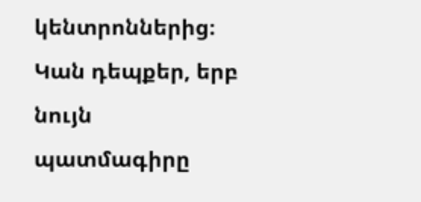կենտրոններից։ Կան դեպքեր, երբ նույն պատմագիրը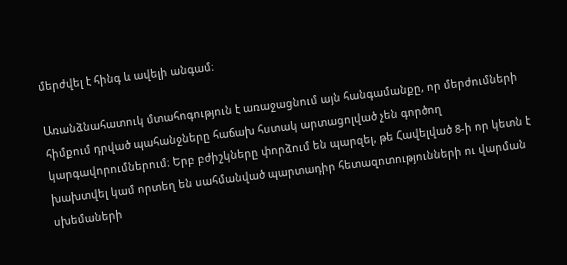մերժվել է հինգ և ավելի անգամ։

Առանձնահատուկ մտահոգություն է առաջացնում այն հանգամանքը, որ մերժումների հիմքում դրված պահանջները հաճախ հստակ արտացոլված չեն գործող կարգավորումներում։ Երբ բժիշկները փորձում են պարզել, թե Հավելված 8-ի որ կետն է խախտվել կամ որտեղ են սահմանված պարտադիր հետազոտությունների ու վարման սխեմաների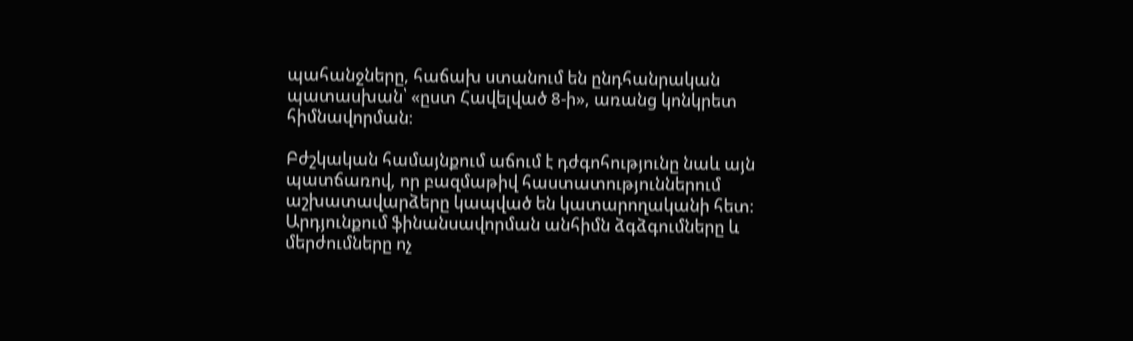պահանջները, հաճախ ստանում են ընդհանրական պատասխան՝ «ըստ Հավելված 8-ի», առանց կոնկրետ հիմնավորման։

Բժշկական համայնքում աճում է դժգոհությունը նաև այն պատճառով, որ բազմաթիվ հաստատություններում աշխատավարձերը կապված են կատարողականի հետ։ Արդյունքում ֆինանսավորման անհիմն ձգձգումները և մերժումները ոչ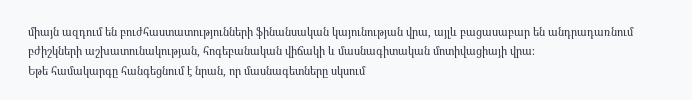միայն ազդում են բուժհաստատությունների ֆինանսական կայունության վրա, այլև բացասաբար են անդրադառնում բժիշկների աշխատունակության, հոգեբանական վիճակի և մասնագիտական մոտիվացիայի վրա։
Եթե համակարգը հանգեցնում է նրան, որ մասնագետները սկսում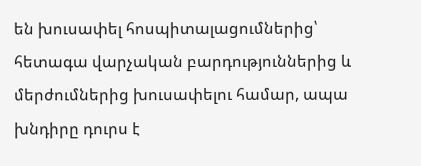են խուսափել հոսպիտալացումներից՝ հետագա վարչական բարդություններից և մերժումներից խուսափելու համար, ապա խնդիրը դուրս է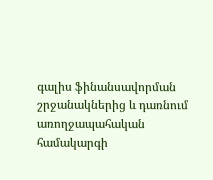գալիս ֆինանսավորման շրջանակներից և դառնում առողջապահական համակարգի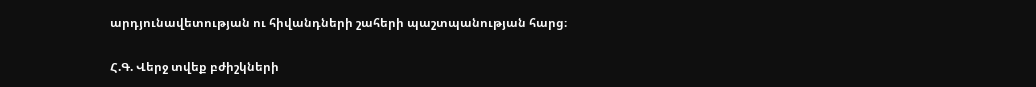արդյունավետության ու հիվանդների շահերի պաշտպանության հարց։

Հ.Գ. Վերջ տվեք բժիշկների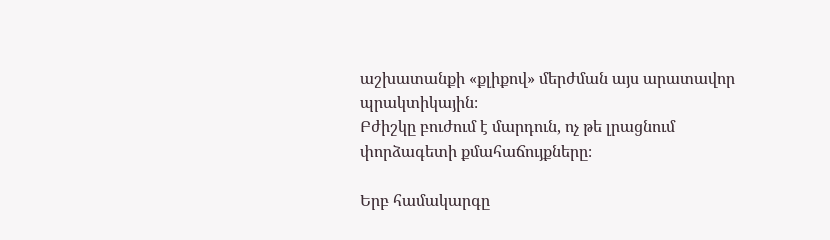աշխատանքի «քլիքով» մերժման այս արատավոր պրակտիկային։
Բժիշկը բուժում է մարդուն, ոչ թե լրացնում փորձագետի քմահաճույքները։

Երբ համակարգը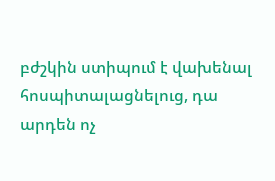բժշկին ստիպում է վախենալ հոսպիտալացնելուց, դա արդեն ոչ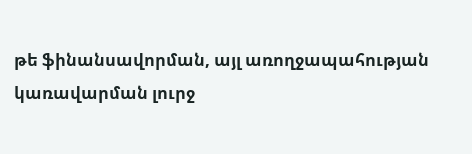թե ֆինանսավորման, այլ առողջապահության կառավարման լուրջ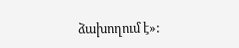ձախողում է»: